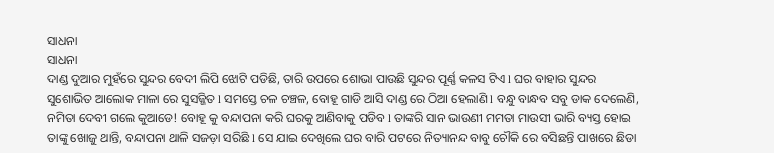ସାଧନା
ସାଧନା
ଦାଣ୍ଡ ଦୁଆର ମୁହଁରେ ସୁନ୍ଦର ବେଦୀ ଲିପି ଝୋଟି ପଡିଛି, ତାରି ଉପରେ ଶୋଭା ପାଉଛି ସୁନ୍ଦର ପୂର୍ଣ୍ଣ କଳସ ଟିଏ l ଘର ବାହାର ସୁନ୍ଦର ସୁଶୋଭିତ ଆଲୋକ ମାଳା ରେ ସୁସଜ୍ଜିତ l ସମସ୍ତେ ଚଳ ଚଞ୍ଚଳ, ବୋହୂ ଗାଡି ଆସି ଦାଣ୍ଡ ରେ ଠିଆ ହେଲାଣି l ବନ୍ଧୁ ବାନ୍ଧବ ସବୁ ଡାକ ଦେଲେଣି, ନମିତା ଦେବୀ ଗଲେ କୁଆଡେ! ବୋହୂ କୁ ବନ୍ଦାପନା କରି ଘରକୁ ଆଣିବାକୁ ପଡିବ l ତାଙ୍କରି ସାନ ଭାଉଣୀ ମମତା ମାଉସୀ ଭାରି ବ୍ୟସ୍ତ ହୋଇ ତାଙ୍କୁ ଖୋଜୁ ଥାନ୍ତି, ବନ୍ଦାପନା ଥାଳି ସଜଡ଼ା ସରିଛି l ସେ ଯାଇ ଦେଖିଲେ ଘର ବାରି ପଟରେ ନିତ୍ୟାନନ୍ଦ ବାବୁ ଚୌକି ରେ ବସିଛନ୍ତି ପାଖରେ ଛିଡା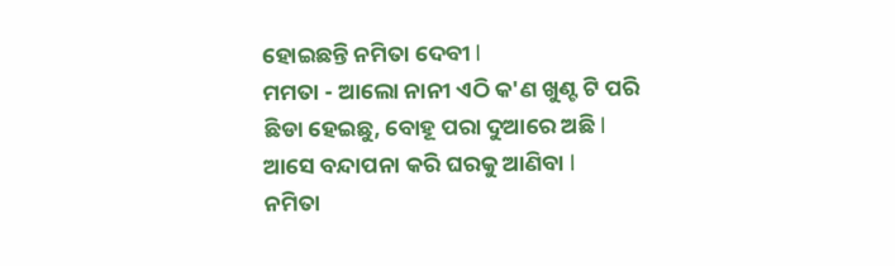ହୋଇଛନ୍ତି ନମିତା ଦେବୀ l
ମମତା - ଆଲୋ ନାନୀ ଏଠି କ'ଣ ଖୁଣ୍ଟ ଟି ପରି ଛିଡା ହେଇଛୁ, ବୋହୂ ପରା ଦୁଆରେ ଅଛି l ଆସେ ବନ୍ଦାପନା କରି ଘରକୁ ଆଣିବା l
ନମିତା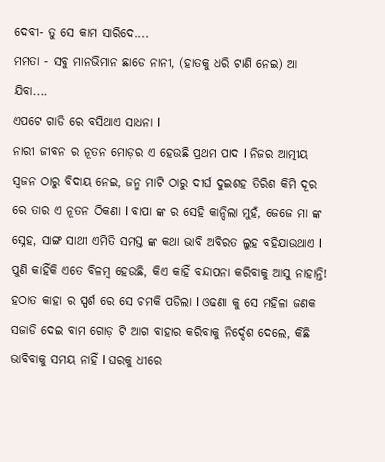ଦେବୀ- ତୁ ସେ କାମ ସାରିଦେ....
ମମତା - ସବୁ ମାନଭିମାନ ଛାଡେ ନାନୀ, (ହାତକୁ ଧରି ଟାଣି ନେଇ) ଆ ଯିବା....
ଏପଟେ ଗାଡି ରେ ବସିଥାଏ ସାଧନା l
ନାରୀ ଜୀବନ ର ନୂତନ ମୋଡ଼ର ଏ ହେଉଛି ପ୍ରଥମ ପାଦ l ନିଜର ଆତ୍ମୀୟ ସ୍ୱଜନ ଠାରୁ ବିଦାୟ ନେଇ, ଜନ୍ମ ମାଟି ଠାରୁ ଦୀର୍ଘ ଦୁଇଶହ ତିରିଶ କିମି ଦୂର ରେ ତାର ଏ ନୂତନ ଠିକଣା l ବାପା ଙ୍କ ର ସେହି କାନ୍ଦିଲା ମୁହଁ, ଜେଜେ ମା ଙ୍କ ସ୍ନେହ, ସାଙ୍ଗ ସାଥୀ ଏମିତି ସମସ୍ତ ଙ୍କ କଥା ଭାବି ଅବିରତ ଲୁହ ବହିଯାଉଥାଏ l ପୁଣି କାହିଁକି ଏତେ ବିଳମ୍ୱ ହେଉଛି, କିଏ କାହିଁ ବନ୍ଦାପନା କରିବାକୁ ଆସୁ ନାହାନ୍ତି!
ହଠାତ କାହା ର ସ୍ପର୍ଶ ରେ ସେ ଚମକି ପଡିଲା l ଓଢଣା କୁ ସେ ମହିଳା ଜଣକ ସଜାଡି ଦେଇ ବାମ ଗୋଡ଼ ଟି ଆଗ ବାହାର କରିବାକୁ ନିର୍ଦ୍ଦେଶ ଦେଲେ, କିଛି ଭାବିବାକୁ ସମୟ ନାହିଁ l ଘରକୁ ଧୀରେ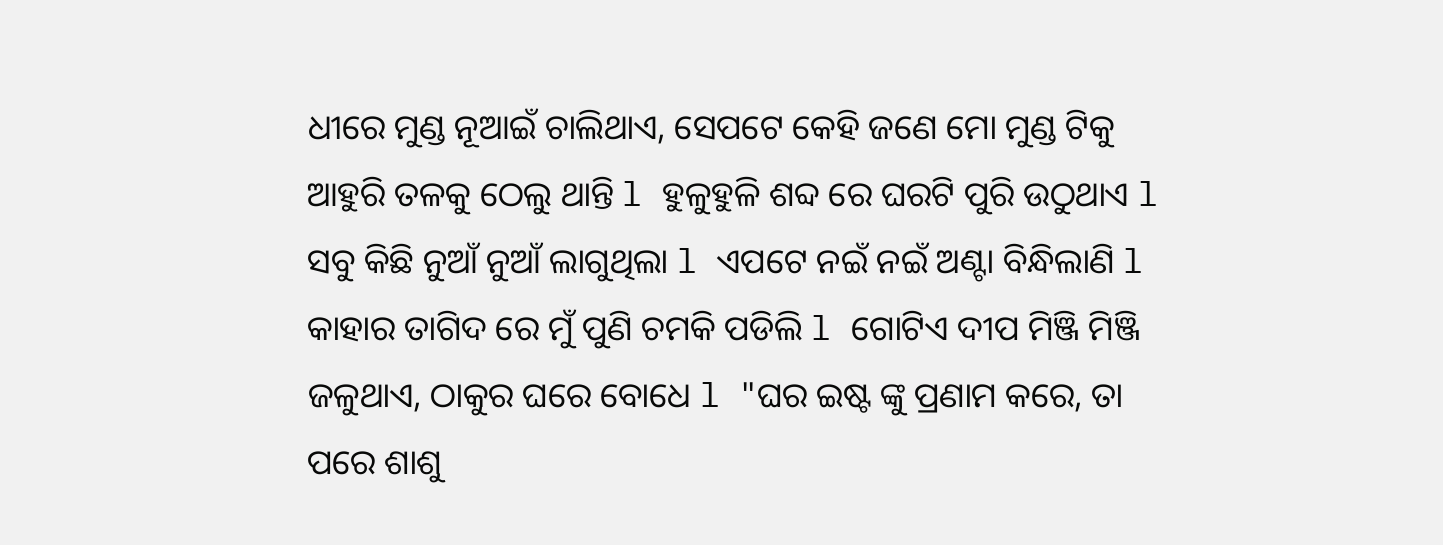ଧୀରେ ମୁଣ୍ଡ ନୂଆଇଁ ଚାଲିଥାଏ, ସେପଟେ କେହି ଜଣେ ମୋ ମୁଣ୍ଡ ଟିକୁ ଆହୁରି ତଳକୁ ଠେଲୁ ଥାନ୍ତି l ହୁଳୁହୁଳି ଶବ୍ଦ ରେ ଘରଟି ପୁରି ଉଠୁଥାଏ l ସବୁ କିଛି ନୁଆଁ ନୁଆଁ ଲାଗୁଥିଲା l ଏପଟେ ନଇଁ ନଇଁ ଅଣ୍ଟା ବିନ୍ଧିଲାଣି l କାହାର ତାଗିଦ ରେ ମୁଁ ପୁଣି ଚମକି ପଡିଲି l ଗୋଟିଏ ଦୀପ ମିଞ୍ଜି ମିଞ୍ଜି ଜଳୁଥାଏ, ଠାକୁର ଘରେ ବୋଧେ l "ଘର ଇଷ୍ଟ ଙ୍କୁ ପ୍ରଣାମ କରେ, ତା ପରେ ଶାଶୁ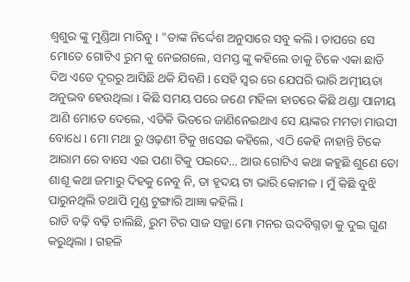ଶ୍ୱଶୁର ଙ୍କୁ ମୁଣ୍ଡିଆ ମାରିବୁ l "ତାଙ୍କ ନିର୍ଦ୍ଦେଶ ଅନୁସାରେ ସବୁ କଲି l ତାପରେ ସେ ମୋତେ ଗୋଟିଏ ରୁମ କୁ ନେଇଗଲେ, ସମସ୍ତ ଙ୍କୁ କହିଲେ ତାକୁ ଟିକେ ଏକା ଛାଡି ଦିଅ ଏତେ ଦୂରରୁ ଆସିଛି ଥକି ଯିବଣି l ସେହି ସ୍ୱର ରେ ଯେପରି ଭାରି ଅତ୍ମୀୟତା ଅନୁଭବ ହେଉଥିଲା l କିଛି ସମୟ ପରେ ଜଣେ ମହିଳା ହାତରେ କିଛି ଥଣ୍ଡା ପାନୀୟ ଆଣି ମୋତେ ଦେଲେ, ଏତିକି ଭିତରେ ଜାଣିନେଇଥାଏ ସେ ୟାଙ୍କର ମମତା ମାଉସୀ ବୋଧେ l ମୋ ମଥା ରୁ ଓଢ଼ଣୀ ଟିକୁ ଖସେଇ କହିଲେ, ଏଠି କେହି ନାହାନ୍ତି ଟିକେ ଆରାମ ରେ ବାସେ ଏଇ ପଣା ଟିକୁ ପଇଦେ... ଆଉ ଗୋଟିଏ କଥା କହୁଛି ଶୁଣେ ତୋ ଶାଶୂ କଥା ଜମାରୁ ଦିହକୁ ନେବୁ ନି, ତା ହୃଦୟ ଟା ଭାରି କୋମଳ l ମୁଁ କିଛି ବୁଝି ପାରୁନଥିଲି ତଥାପି ମୁଣ୍ଡ ଟୁଙ୍ଗାରି ଆଜ୍ଞା କହିଲି l
ରାତି ବଢ଼ି ବଢ଼ି ଚାଲିଛି, ରୁମ ଟିର ସାଜ ସଜ୍ଜା ମୋ ମନର ଉଦବିଗ୍ନତା କୁ ଦୁଇ ଗୁଣ କରୁଥିଲା l ଗହଳି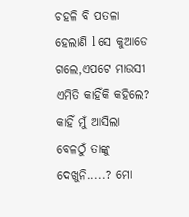ଚହଳି ବି ପତଳା ହେଲାଣି l ସେ କୁଆଡେ ଗଲେ,ଏପଟେ ମାଉସୀ ଏମିତି କାହିଁକି କହିଲେ? କାହିଁ ମୁଁ ଆସିଲା ବେଳଠୁଁ ତାଙ୍କୁ ଦେଖୁନି.....? ମୋ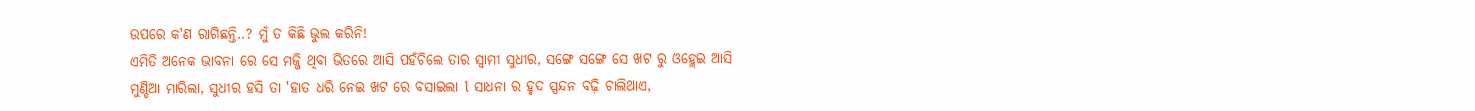ଉପରେ କ'ଣ ରାଗିଛନ୍ତି..? ମୁଁ ତ କିଛି ଭୁଲ କରିନି!
ଏମିତି ଅନେକ ଭାବନା ରେ ସେ ମଜ୍ଜି ଥିବା ଭିତରେ ଆସି ପହଁଚିଲେ ତାର ସ୍ୱାମୀ ସୁଧୀର, ସଙ୍ଗେ ସଙ୍ଗେ ସେ ଖଟ ରୁ ଓହ୍ଲେଇ ଆସି ମୁଣ୍ଡିଆ ମାରିଲା, ସୁଧୀର ହସି ତା 'ହାତ ଧରି ନେଇ ଖଟ ରେ ବସାଇଲା l ସାଧନା ର ହୃଦ ସ୍ପନ୍ଦନ ବଢ଼ି ଚାଲିଥାଏ,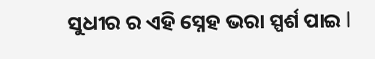ସୁଧୀର ର ଏହି ସ୍ନେହ ଭରା ସ୍ପର୍ଶ ପାଇ l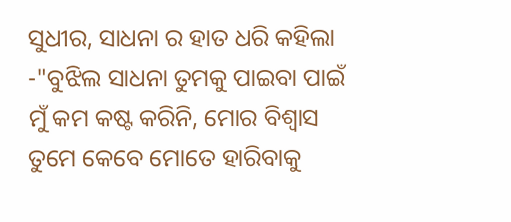ସୁଧୀର, ସାଧନା ର ହାତ ଧରି କହିଲା -"ବୁଝିଲ ସାଧନା ତୁମକୁ ପାଇବା ପାଇଁ ମୁଁ କମ କଷ୍ଟ କରିନି, ମୋର ବିଶ୍ୱାସ ତୁମେ କେବେ ମୋତେ ହାରିବାକୁ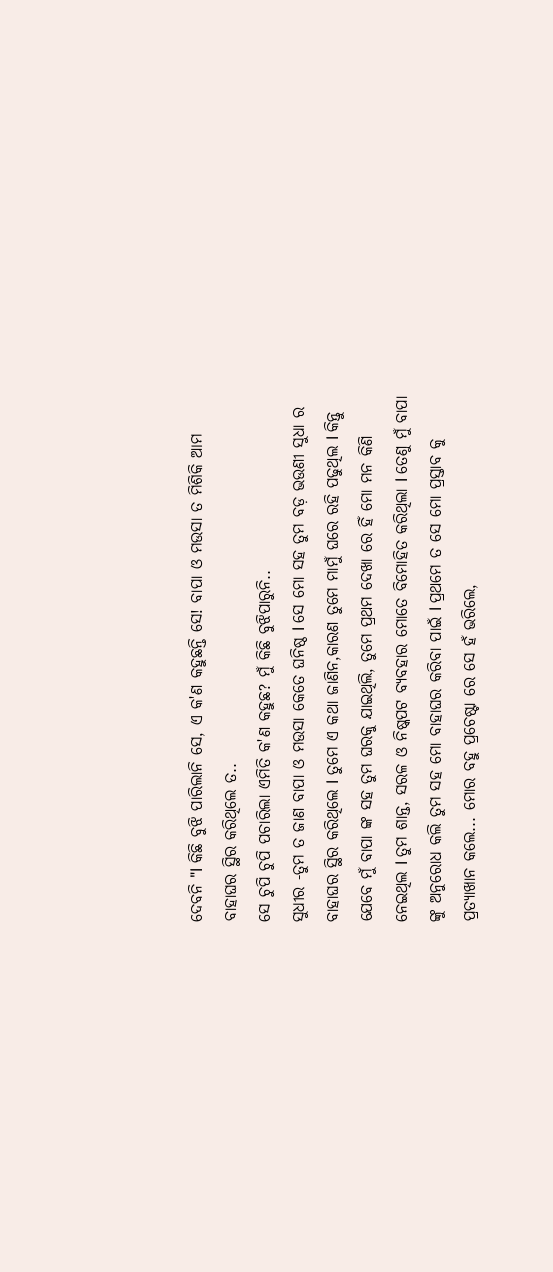ଦେବନି "l କିଛି ବୁଝି ପାରିଲାନି ସେ, ଏ କ'ଣ କହୁଛନ୍ତି ସେ! ବାପା ଓ ମଉସା ତ ମିଶିକି ଆମ ବାହାଘର ସ୍ଥିର କରିଥିଲେ ତ..
ସେ ଚୁପି ଚୁପି ପଚାରିଲା ଏମିତି କ'ଣ କହୁଛ? ମୁଁ କିଛି ବୁଝିପାରୁନି..
ସୁଧୀର -ତୁମ ତ ଜାଣ ବାପା ଓ ମଉସା କେତେ ଘନିଷ୍ଠ l ସେ ମୋ ସହ ତୁମ ବଡ଼ ଭଉଣୀ ସୁଧା ର ବାହାଘର ସ୍ଥିର କରିଥିଲେ l ତୁମେ ଏ କଥା ଜାଣିନ,କାରଣ ତୁମେ ମାମୁଁ ଘରେ ରହି ପଢୁଥିଲ l କିନ୍ତୁ ଯେବେ ମୁଁ ବାପା ଙ୍କ ସହ ତୁମ ଘରକୁ ଯାଇଥିଲି, ତୁମେ ପ୍ରଥମ ଦେଖା ରେ ହିଁ ମୋ ମନ କିଣି ନେଇଥିଲ l ତୁମ ଶାନ୍ତ, ସରଳ ଓ ନିଷ୍କପଟ ବ୍ୟବହାର ମୋତେ ବିମୋହିତ କରିଥିଲା l ତେଣୁ ମୁଁ ବାପା ଙ୍କୁ ଅନୁରୋଧ କଲି ତୁମ ସହ ମୋ ବାହାଘର କରିବା ପାଇଁ l ପ୍ରଥମେ ତ ସେ ମୋ ପ୍ରସ୍ତାବ କୁ ପ୍ରତ୍ୟାଖାନ କଲେ... ମୋର ବହୁ ପ୍ରଚେଷ୍ଟା ରେ ସେ ହଁ ଭରିଲେ,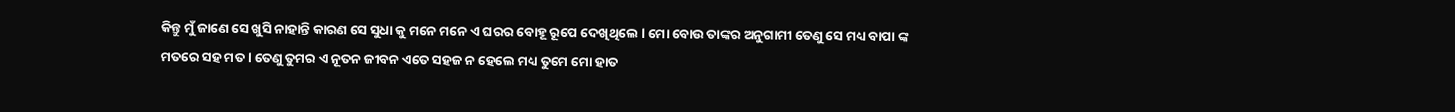କିନ୍ତୁ ମୁଁ ଜାଣେ ସେ ଖୁସି ନାହାନ୍ତି କାରଣ ସେ ସୁଧା କୁ ମନେ ମନେ ଏ ଘରର ବୋହୂ ରୂପେ ଦେଖିଥିଲେ l ମୋ ବୋଉ ତାଙ୍କର ଅନୁଗାମୀ ତେଣୁ ସେ ମଧ୍ୟ ବାପା ଙ୍କ ମତରେ ସହ ମତ l ତେଣୁ ତୁମର ଏ ନୂତନ ଜୀବନ ଏତେ ସହଜ ନ ହେଲେ ମଧ୍ୟ ତୁମେ ମୋ ହାତ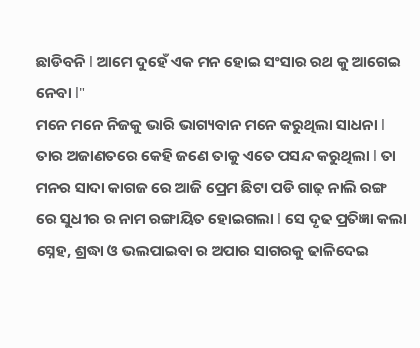ଛାଡିବନି l ଆମେ ଦୁହେଁ ଏକ ମନ ହୋଇ ସଂସାର ରଥ କୁ ଆଗେଇ ନେବା l"
ମନେ ମନେ ନିଜକୁ ଭାରି ଭାଗ୍ୟବାନ ମନେ କରୁଥିଲା ସାଧନା l ତାର ଅଜାଣତରେ କେହି ଜଣେ ତାକୁ ଏତେ ପସନ୍ଦ କରୁଥିଲା l ତା ମନର ସାଦା କାଗଜ ରେ ଆଜି ପ୍ରେମ ଛିଟା ପଡି ଗାଢ଼ ନାଲି ରଙ୍ଗ ରେ ସୁଧୀର ର ନାମ ରଙ୍ଗାୟିତ ହୋଇଗଲା l ସେ ଦୃଢ ପ୍ରତିଜ୍ଞା କଲା ସ୍ନେହ, ଶ୍ରଦ୍ଧା ଓ ଭଲପାଇବା ର ଅପାର ସାଗରକୁ ଢାଳିଦେଇ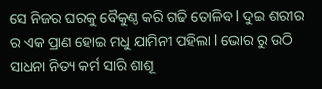ସେ ନିଜର ଘରକୁ ବୈକୁଣ୍ଠ କରି ଗଢି ତୋଳିବ l ଦୁଇ ଶରୀର ର ଏକ ପ୍ରାଣ ହୋଇ ମଧୁ ଯାମିନୀ ପହିଲା l ଭୋର ରୁ ଉଠି ସାଧନା ନିତ୍ୟ କର୍ମ ସାରି ଶାଶୂ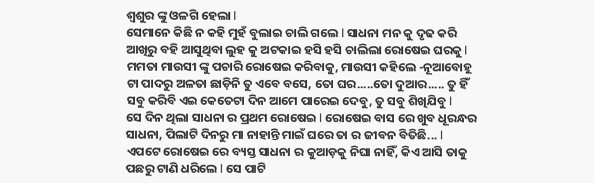ଶ୍ୱଶୁର ଙ୍କୁ ଓଳଗି ହେଲା l
ସେମାନେ କିଛି ନ କହି ମୁହଁ ବୁଲାଇ ଚାଲି ଗଲେ l ସାଧନା ମନ କୁ ଦୃଢ କରି ଆଖିରୁ ବହି ଆସୁଥିବା ଲୁହ କୁ ଅଟକାଇ ହସି ହସି ଚାଲିଲା ରୋଷେଇ ଘରକୁ l ମମତା ମାଉସୀ ଙ୍କୁ ପଚାରି ରୋଷେଇ କରିବାକୁ, ମାଉସୀ କହିଲେ -ନୂଆବୋହୂ ଟା ପାଦରୁ ଅଳତା ଛାଡ଼ିନି ତୁ ଏବେ ବସେ, ତୋ ଘର.....ତୋ ଦୁଆର..... ତୁ ହିଁ ସବୁ କରିବି ଏଇ କେତେଟା ଦିନ ଆମେ ପାରେଇ ଦେବୁ, ତୁ ସବୁ ଶିଖିଯିବୁ l
ସେ ଦିନ ଥିଲା ସାଧନା ର ପ୍ରଥମ ରୋଷେଇ l ରୋଷେଇ ବାସ ରେ ଖୁବ ଧୂରନ୍ଧର ସାଧନା, ପିଲାଟି ଦିନରୁ ମା ନାହାନ୍ତି ମାଇଁ ଘରେ ତା ର ଜୀବନ ବିତିଛି... l ଏପଟେ ରୋଷେଇ ରେ ବ୍ୟସ୍ତ ସାଧନା ର କୁଆଡ଼କୁ ନିଘା ନାହିଁ, କିଏ ଆସି ତାକୁ ପଛରୁ ଟାଣି ଧରିଲେ l ସେ ପାଟି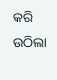କରି ଉଠିଲା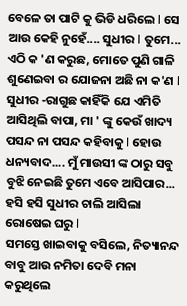ବେଳେ ତା ପାଟି କୁ ଭିଡି ଧରିଲେ l ସେ ଆଉ କେହି ନୁହେଁ.... ସୁଧୀର l ତୁମେ... ଏଠି କ 'ଣ କରୁଛ, ମୋତେ ପୁଣି ଗାଳି ଶୁଣେଇବା ର ଯୋଜନା ଅଛି ନା କ'ଣ l ସୁଧୀର -ରାଗୁଛ କାହିଁକି ଯେ ଏମିତି ଆସିଥିଲି ବାପା, ମା ' ଙ୍କୁ କେଉଁ ଖାଦ୍ୟ ପସନ୍ଦ ନା ପସନ୍ଦ କହିବାକୁ l ହୋଉ ଧନ୍ୟବାଦ.... ମୁଁ ମାଉସୀ ଙ୍କ ଠାରୁ ସବୁ ବୁଝି ନେଇଛି ତୁମେ ଏବେ ଆସିପାର... ହସି ହସି ସୁଧୀର ଚାଲି ଆସିଲା ରୋଷେଇ ଘରୁ l
ସମସ୍ତେ ଖାଇବାକୁ ବସିଲେ, ନିତ୍ୟାନନ୍ଦ ବାବୁ ଆଉ ନମିତା ଦେବି ମନା କରୁଥିଲେ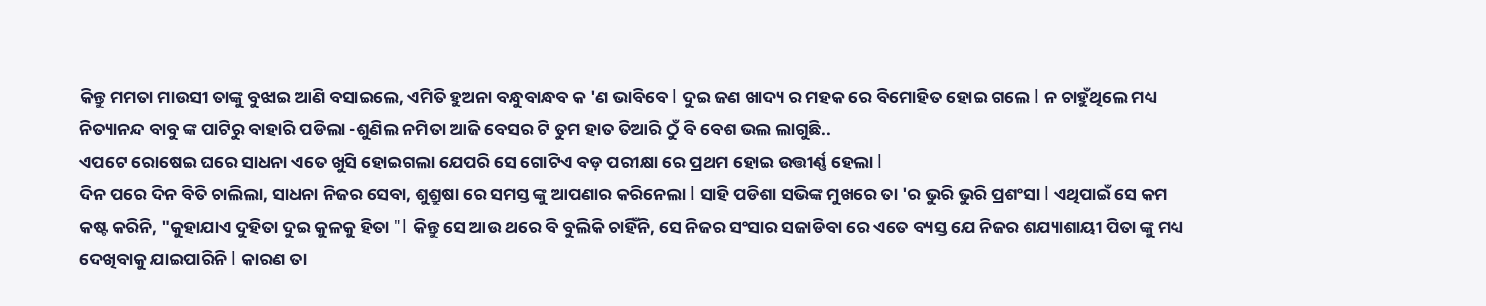କିନ୍ତୁ ମମତା ମାଉସୀ ତାଙ୍କୁ ବୁଝାଇ ଆଣି ବସାଇଲେ, ଏମିତି ହୁଅନା ବନ୍ଧୁବାନ୍ଧବ କ 'ଣ ଭାବିବେ l ଦୁଇ ଜଣ ଖାଦ୍ୟ ର ମହକ ରେ ବିମୋହିତ ହୋଇ ଗଲେ l ନ ଚାହୁଁଥିଲେ ମଧ୍ୟ ନିତ୍ୟାନନ୍ଦ ବାବୁ ଙ୍କ ପାଟିରୁ ବାହାରି ପଡିଲା -ଶୁଣିଲ ନମିତା ଆଜି ବେସର ଟି ତୁମ ହାତ ତିଆରି ଠୁଁ ବି ବେଶ ଭଲ ଲାଗୁଛି..
ଏପଟେ ରୋଷେଇ ଘରେ ସାଧନା ଏତେ ଖୁସି ହୋଇଗଲା ଯେପରି ସେ ଗୋଟିଏ ବଡ଼ ପରୀକ୍ଷା ରେ ପ୍ରଥମ ହୋଇ ଉତ୍ତୀର୍ଣ୍ଣ ହେଲା l
ଦିନ ପରେ ଦିନ ବିତି ଚାଲିଲା, ସାଧନା ନିଜର ସେବା, ଶୁଶ୍ରୁଷା ରେ ସମସ୍ତ ଙ୍କୁ ଆପଣାର କରିନେଲା l ସାହି ପଡିଶା ସଭିଙ୍କ ମୁଖରେ ତା 'ର ଭୁରି ଭୁରି ପ୍ରଶଂସା l ଏଥିପାଇଁ ସେ କମ କଷ୍ଟ କରିନି, "କୁହାଯାଏ ଦୁହିତା ଦୁଇ କୁଳକୁ ହିତା "l କିନ୍ତୁ ସେ ଆଉ ଥରେ ବି ବୁଲିକି ଚାହିଁନି, ସେ ନିଜର ସଂସାର ସଜାଡିବା ରେ ଏତେ ବ୍ୟସ୍ତ ଯେ ନିଜର ଶଯ୍ୟାଶାୟୀ ପିତା ଙ୍କୁ ମଧ୍ୟ ଦେଖିବାକୁ ଯାଇପାରିନି l କାରଣ ତା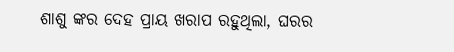ଶାଶୁ ଙ୍କର ଦେହ ପ୍ରାୟ ଖରାପ ରହୁଥିଲା, ଘରର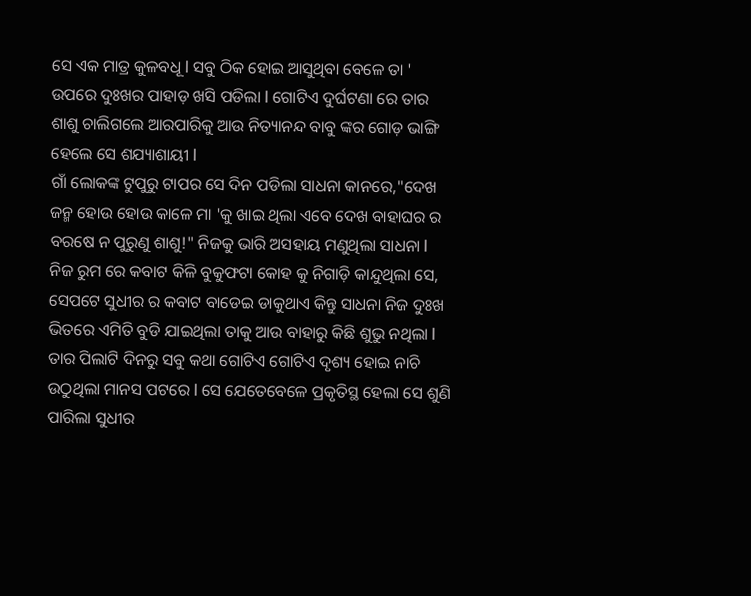ସେ ଏକ ମାତ୍ର କୁଳବଧୂ l ସବୁ ଠିକ ହୋଇ ଆସୁଥିବା ବେଳେ ତା ' ଉପରେ ଦୁଃଖର ପାହାଡ଼ ଖସି ପଡିଲା l ଗୋଟିଏ ଦୁର୍ଘଟଣା ରେ ତାର ଶାଶୁ ଚାଲିଗଲେ ଆରପାରିକୁ ଆଉ ନିତ୍ୟାନନ୍ଦ ବାବୁ ଙ୍କର ଗୋଡ଼ ଭାଙ୍ଗି ହେଲେ ସେ ଶଯ୍ୟାଶାୟୀ l
ଗାଁ ଲୋକଙ୍କ ଟୁପୁରୁ ଟାପର ସେ ଦିନ ପଡିଲା ସାଧନା କାନରେ,"ଦେଖ ଜନ୍ମ ହୋଉ ହୋଉ କାଳେ ମା 'କୁ ଖାଇ ଥିଲା ଏବେ ଦେଖ ବାହାଘର ର ବରଷେ ନ ପୁରୁଣୁ ଶାଶୁ!" ନିଜକୁ ଭାରି ଅସହାୟ ମଣୁଥିଲା ସାଧନା l ନିଜ ରୁମ ରେ କବାଟ କିଳି ବୁକୁଫଟା କୋହ କୁ ନିଗାଡ଼ି କାନ୍ଦୁଥିଲା ସେ, ସେପଟେ ସୁଧୀର ର କବାଟ ବାଡେଇ ଡାକୁଥାଏ କିନ୍ତୁ ସାଧନା ନିଜ ଦୁଃଖ ଭିତରେ ଏମିତି ବୁଡି ଯାଇଥିଲା ତାକୁ ଆଉ ବାହାରୁ କିଛି ଶୁଭୁ ନଥିଲା l ତାର ପିଲାଟି ଦିନରୁ ସବୁ କଥା ଗୋଟିଏ ଗୋଟିଏ ଦୃଶ୍ୟ ହୋଇ ନାଚି ଉଠୁଥିଲା ମାନସ ପଟରେ l ସେ ଯେତେବେଳେ ପ୍ରକୃତିସ୍ଥ ହେଲା ସେ ଶୁଣି ପାରିଲା ସୁଧୀର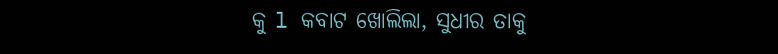କୁ l କବାଟ ଖୋଲିଲା, ସୁଧୀର ତାକୁ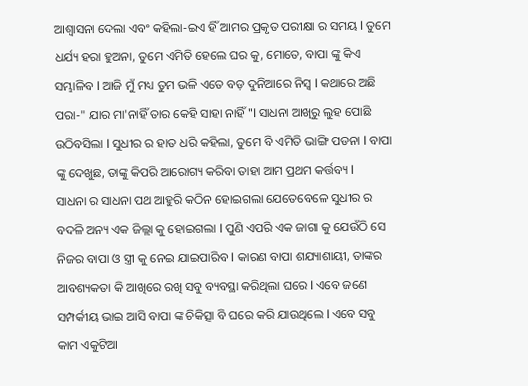ଆଶ୍ୱାସନା ଦେଲା ଏବଂ କହିଲା-ଇଏ ହିଁ ଆମର ପ୍ରକୃତ ପରୀକ୍ଷା ର ସମୟ l ତୁମେ ଧର୍ଯ୍ୟ ହରା ହୁଅନା, ତୁମେ ଏମିତି ହେଲେ ଘର କୁ, ମୋତେ, ବାପା ଙ୍କୁ କିଏ ସମ୍ଭାଳିବ l ଆଜି ମୁଁ ମଧ୍ୟ ତୁମ ଭଳି ଏତେ ବଡ଼ ଦୁନିଆରେ ନିସ୍ଵ l କଥାରେ ଅଛି ପରା-" ଯାର ମା'ନାହିଁ ତାର କେହି ସାହା ନାହିଁ "l ସାଧନା ଆଖିରୁ ଲୁହ ପୋଛି ଉଠିବସିଲା l ସୁଧୀର ର ହାତ ଧରି କହିଲା, ତୁମେ ବି ଏମିତି ଭାଙ୍ଗି ପଡନା l ବାପା ଙ୍କୁ ଦେଖୁଛ, ତାଙ୍କୁ କିପରି ଆରୋଗ୍ୟ କରିବା ତାହା ଆମ ପ୍ରଥମ କର୍ତ୍ତବ୍ୟ l
ସାଧନା ର ସାଧନା ପଥ ଆହୁରି କଠିନ ହୋଇଗଲା ଯେତେବେଳେ ସୁଧୀର ର ବଦଳି ଅନ୍ୟ ଏକ ଜିଲ୍ଲା କୁ ହୋଇଗଲା l ପୁଣି ଏପରି ଏକ ଜାଗା କୁ ଯେଉଁଠି ସେ ନିଜର ବାପା ଓ ସ୍ତ୍ରୀ କୁ ନେଇ ଯାଇପାରିବ l କାରଣ ବାପା ଶଯ୍ୟାଶାୟୀ, ତାଙ୍କର ଆବଶ୍ୟକତା କି ଆଖିରେ ରଖି ସବୁ ବ୍ୟବସ୍ଥା କରିଥିଲା ଘରେ l ଏବେ ଜଣେ ସମ୍ପର୍କୀୟ ଭାଇ ଆସି ବାପା ଙ୍କ ଚିକିତ୍ସା ବି ଘରେ କରି ଯାଉଥିଲେ l ଏବେ ସବୁ କାମ ଏକୁଟିଆ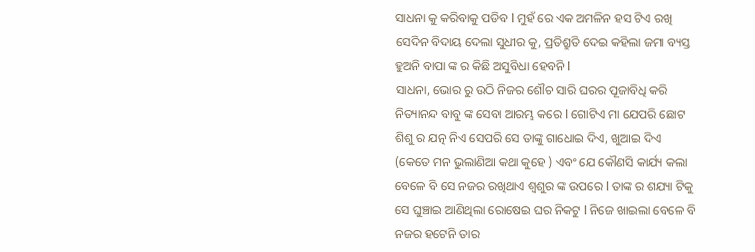ସାଧନା କୁ କରିବାକୁ ପଡିବ l ମୁହଁ ରେ ଏକ ଅମଳିନ ହସ ଟିଏ ରଖି ସେଦିନ ବିଦାୟ ଦେଲା ସୁଧୀର କୁ, ପ୍ରତିଶ୍ରୁତି ଦେଇ କହିଲା ଜମା ବ୍ୟସ୍ତ ହୁଅନି ବାପା ଙ୍କ ର କିଛି ଅସୁବିଧା ହେବନି l
ସାଧନା, ଭୋର ରୁ ଉଠି ନିଜର ଶୌଚ ସାରି ଘରର ପୂଜାବିଧି କରି ନିତ୍ୟାନନ୍ଦ ବାବୁ ଙ୍କ ସେବା ଆରମ୍ଭ କରେ l ଗୋଟିଏ ମା ଯେପରି ଛୋଟ ଶିଶୁ ର ଯତ୍ନ ନିଏ ସେପରି ସେ ତାଙ୍କୁ ଗାଧୋଇ ଦିଏ, ଖୁଆଇ ଦିଏ (କେତେ ମନ ଭୁଲାଣିଆ କଥା କୁହେ ) ଏବଂ ଯେ କୌଣସି କାର୍ଯ୍ୟ କଲା ବେଳେ ବି ସେ ନଜର ରଖିଥାଏ ଶ୍ୱଶୁର ଙ୍କ ଉପରେ l ତାଙ୍କ ର ଶଯ୍ୟା ଟିକୁ ସେ ଘୁଞ୍ଚାଇ ଆଣିଥିଲା ରୋଷେଇ ଘର ନିକଟୁ l ନିଜେ ଖାଇଲା ବେଳେ ବି ନଜର ହଟେନି ତାର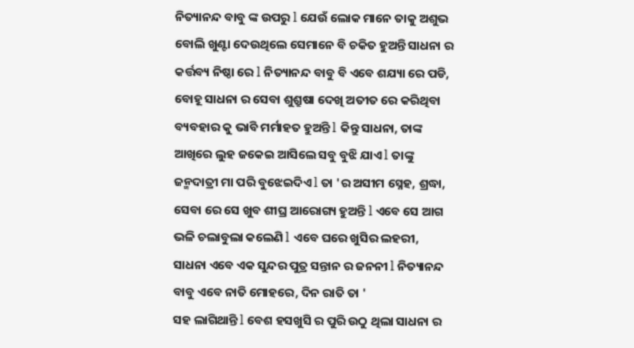ନିତ୍ୟାନନ୍ଦ ବାବୁ ଙ୍କ ଉପରୁ l ଯେଉଁ ଲୋକ ମାନେ ତାକୁ ଅଶୁଭ ବୋଲି ଖୁଣ୍ଟା ଦେଉଥିଲେ ସେମାନେ ବି ଚକିତ ହୁଅନ୍ତି ସାଧନା ର କର୍ତ୍ତବ୍ୟ ନିଷ୍ଠା ରେ l ନିତ୍ୟାନନ୍ଦ ବାବୁ ବି ଏବେ ଶଯ୍ୟା ରେ ପଡି, ବୋହୂ ସାଧନା ର ସେବା ଶୁଶ୍ରୁଷା ଦେଖି ଅତୀତ ରେ କରିଥିବା ବ୍ୟବହାର କୁ ଭାବି ମର୍ମାହତ ହୁଅନ୍ତି l କିନ୍ତୁ ସାଧନା, ତାଙ୍କ ଆଖିରେ ଲୁହ ଜକେଇ ଆସିଲେ ସବୁ ବୁଝି ଯାଏ l ତାଙ୍କୁ ଜନ୍ମଦାତ୍ରୀ ମା ପରି ବୁଝେଇଦିଏ l ତା 'ର ଅସୀମ ସ୍ନେହ, ଶ୍ରଦ୍ଧା, ସେବା ରେ ସେ ଖୁବ ଶୀଘ୍ର ଆରୋଗ୍ୟ ହୁଅନ୍ତି l ଏବେ ସେ ଆଗ ଭଳି ଚଲାବୁଲା କଲେଣି l ଏବେ ଘରେ ଖୁସିର ଲହରୀ, ସାଧନା ଏବେ ଏକ ସୁନ୍ଦର ପୁତ୍ର ସନ୍ତାନ ର ଜନନୀ l ନିତ୍ୟାନନ୍ଦ ବାବୁ ଏବେ ନାତି ମୋହରେ, ଦିନ ରାତି ତା '
ସହ ଲାଗିଥାନ୍ତି l ବେଶ ହସଖୁସି ର ପୁରି ଉଠୁ ଥିଲା ସାଧନା ର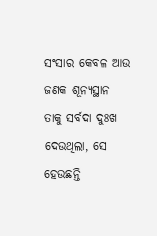ସଂସାର କେବଳ ଆଉ ଜଣକ ଶୂନ୍ୟସ୍ଥାନ ତାକୁ ସର୍ବଦା ଦୁଃଖ ଦେଉଥିଲା, ସେ ହେଉଛନ୍ତି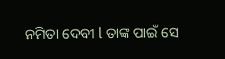ନମିତା ଦେବୀ l ତାଙ୍କ ପାଇଁ ସେ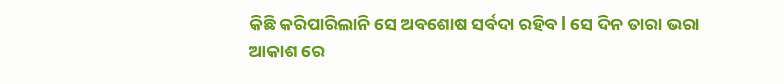କିଛି କରିପାରିଲାନି ସେ ଅବଶୋଷ ସର୍ବଦା ରହିବ l ସେ ଦିନ ତାରା ଭରା ଆକାଶ ରେ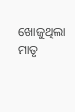ଖୋଜୁଥିଲା ମାତୃ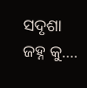ସଦୃଶା ଜହ୍ନ କୁ....